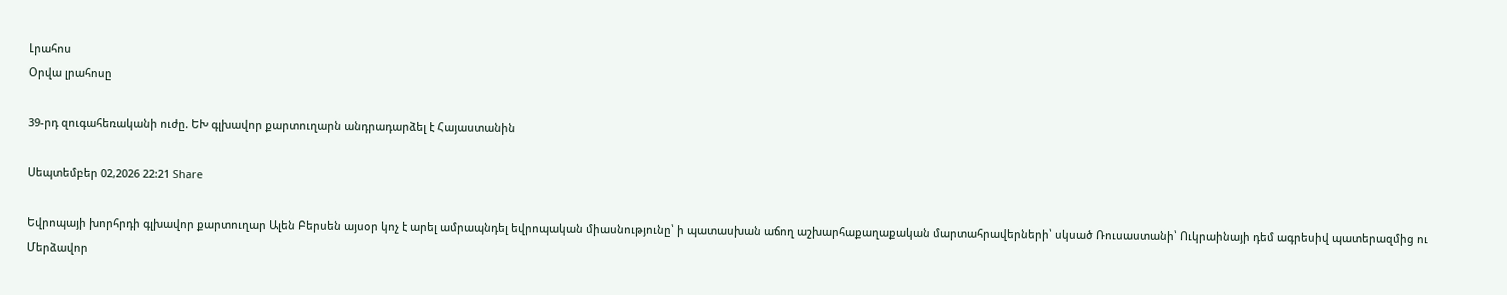Լրահոս
Օրվա լրահոսը

39-րդ զուգահեռականի ուժը. ԵԽ գլխավոր քարտուղարն անդրադարձել է Հայաստանին

Սեպտեմբեր 02,2026 22:21 Share

Եվրոպայի խորհրդի գլխավոր քարտուղար Ալեն Բերսեն այսօր կոչ է արել ամրապնդել եվրոպական միասնությունը՝ ի պատասխան աճող աշխարհաքաղաքական մարտահրավերների՝ սկսած Ռուսաստանի՝ Ուկրաինայի դեմ ագրեսիվ պատերազմից ու Մերձավոր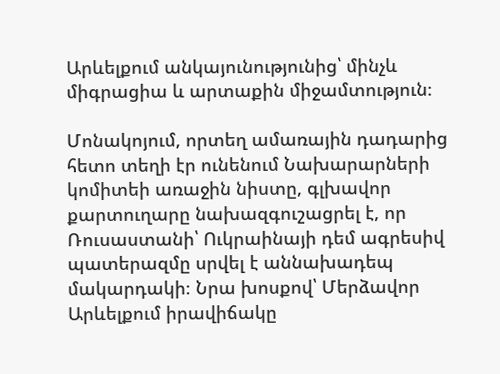Արևելքում անկայունությունից՝ մինչև միգրացիա և արտաքին միջամտություն։

Մոնակոյում, որտեղ ամառային դադարից հետո տեղի էր ունենում Նախարարների կոմիտեի առաջին նիստը, գլխավոր քարտուղարը նախազգուշացրել է, որ Ռուսաստանի՝ Ուկրաինայի դեմ ագրեսիվ պատերազմը սրվել է աննախադեպ մակարդակի։ Նրա խոսքով՝ Մերձավոր Արևելքում իրավիճակը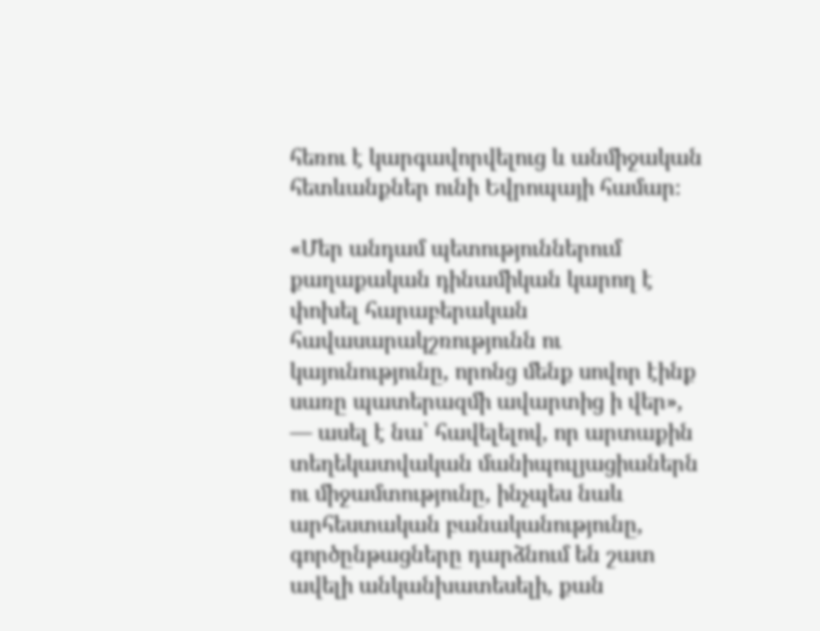հեռու է կարգավորվելուց և անմիջական հետևանքներ ունի Եվրոպայի համար։

«Մեր անդամ պետություններում քաղաքական դինամիկան կարող է փոխել հարաբերական հավասարակշռությունն ու կայունությունը, որոնց մենք սովոր էինք սառը պատերազմի ավարտից ի վեր», — ասել է նա՝ հավելելով, որ արտաքին տեղեկատվական մանիպուլյացիաներն ու միջամտությունը, ինչպես նաև արհեստական բանականությունը, գործընթացները դարձնում են շատ ավելի անկանխատեսելի, քան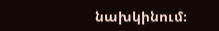նախկինում։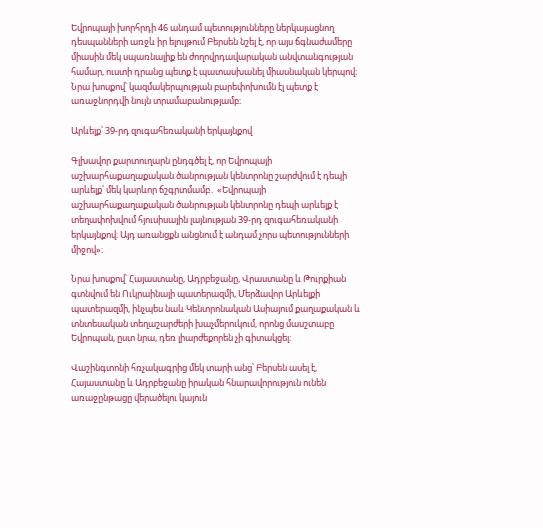Եվրոպայի խորհրդի 46 անդամ պետությունները ներկայացնող դեսպանների առջև իր ելույթում Բերսեն նշել է, որ այս ճգնաժամերը միասին մեկ սպառնալիք են ժողովրդավարական անվտանգության համար, ուստի դրանց պետք է պատասխանել միասնական կերպով։ Նրա խոսքով՝ կազմակերպության բարեփոխումն էլ պետք է առաջնորդվի նույն տրամաբանությամբ։

Արևելք՝ 39-րդ զուգահեռականի երկայնքով

Գլխավոր քարտուղարն ընդգծել է, որ Եվրոպայի աշխարհաքաղաքական ծանրության կենտրոնը շարժվում է դեպի արևելք՝ մեկ կարևոր ճշգրտմամբ․ «Եվրոպայի աշխարհաքաղաքական ծանրության կենտրոնը դեպի արևելք է տեղափոխվում հյուսիսային լայնության 39-րդ զուգահեռականի երկայնքով։ Այդ առանցքն անցնում է անդամ չորս պետությունների միջով»։

Նրա խոսքով՝ Հայաստանը, Ադրբեջանը, Վրաստանը և Թուրքիան գտնվում են Ուկրաինայի պատերազմի, Մերձավոր Արևելքի պատերազմի, ինչպես նաև Կենտրոնական Ասիայում քաղաքական և տնտեսական տեղաշարժերի խաչմերուկում, որոնց մասշտաբը Եվրոպան, ըստ նրա, դեռ լիարժեքորեն չի գիտակցել։

Վաշինգտոնի հռչակագրից մեկ տարի անց՝ Բերսեն ասել է, Հայաստանը և Ադրբեջանը իրական հնարավորություն ունեն առաջընթացը վերածելու կայուն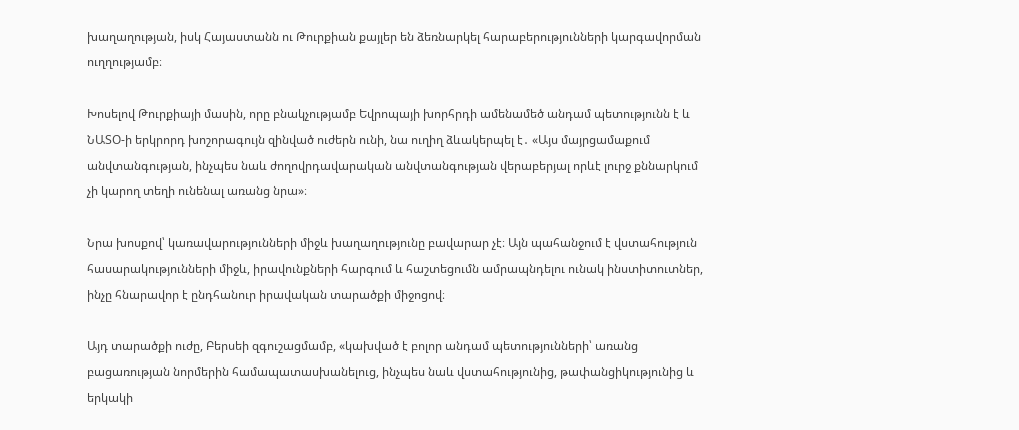խաղաղության, իսկ Հայաստանն ու Թուրքիան քայլեր են ձեռնարկել հարաբերությունների կարգավորման ուղղությամբ։

Խոսելով Թուրքիայի մասին, որը բնակչությամբ Եվրոպայի խորհրդի ամենամեծ անդամ պետությունն է և ՆԱՏՕ-ի երկրորդ խոշորագույն զինված ուժերն ունի, նա ուղիղ ձևակերպել է․ «Այս մայրցամաքում անվտանգության, ինչպես նաև ժողովրդավարական անվտանգության վերաբերյալ որևէ լուրջ քննարկում չի կարող տեղի ունենալ առանց նրա»։

Նրա խոսքով՝ կառավարությունների միջև խաղաղությունը բավարար չէ։ Այն պահանջում է վստահություն հասարակությունների միջև, իրավունքների հարգում և հաշտեցումն ամրապնդելու ունակ ինստիտուտներ, ինչը հնարավոր է ընդհանուր իրավական տարածքի միջոցով։

Այդ տարածքի ուժը, Բերսեի զգուշացմամբ, «կախված է բոլոր անդամ պետությունների՝ առանց բացառության նորմերին համապատասխանելուց, ինչպես նաև վստահությունից, թափանցիկությունից և երկակի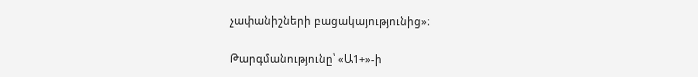չափանիշների բացակայությունից»։

Թարգմանությունը՝ «Ա1+»-ի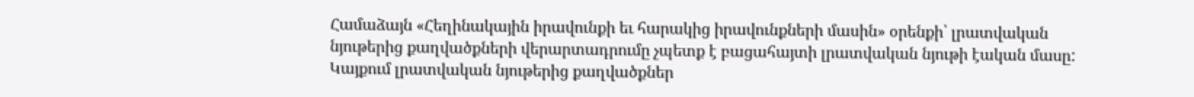Համաձայն «Հեղինակային իրավունքի եւ հարակից իրավունքների մասին» օրենքի՝ լրատվական նյութերից քաղվածքների վերարտադրումը չպետք է բացահայտի լրատվական նյութի էական մասը: Կայքում լրատվական նյութերից քաղվածքներ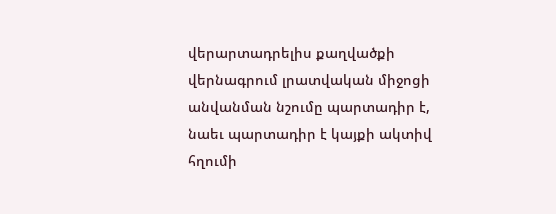վերարտադրելիս քաղվածքի վերնագրում լրատվական միջոցի անվանման նշումը պարտադիր է, նաեւ պարտադիր է կայքի ակտիվ հղումի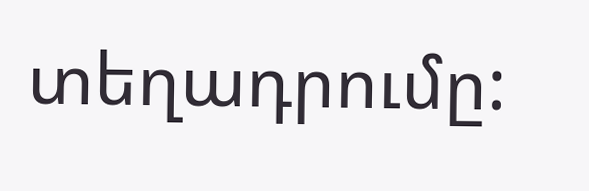տեղադրումը: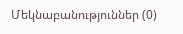Մեկնաբանություններ (0)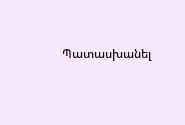Պատասխանել